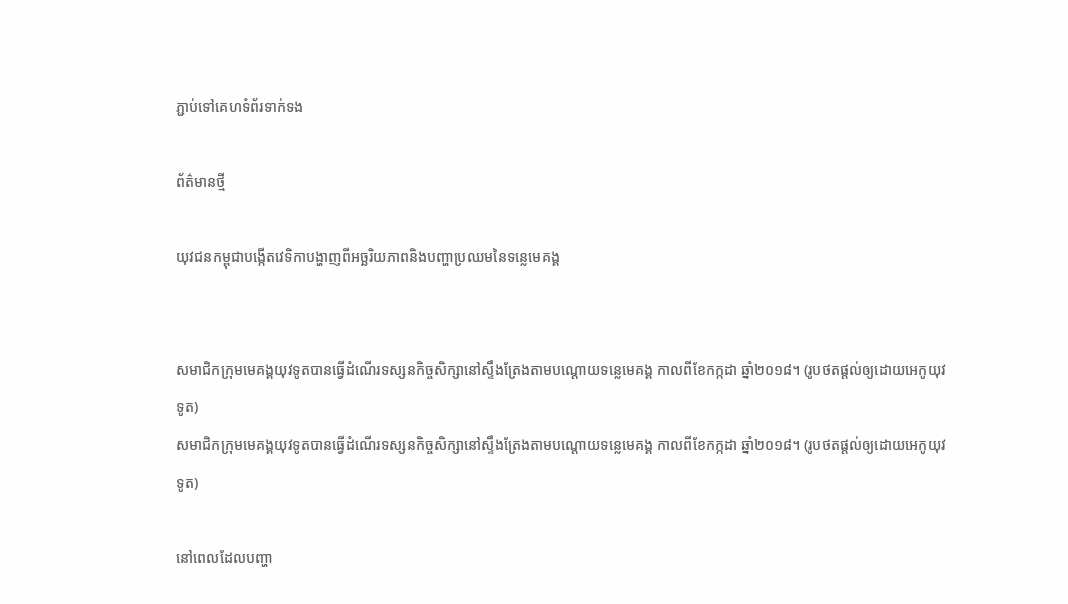ភ្ជាប់ទៅគេហទំព័រទាក់ទង

ព័ត៌មានថ្មី

យុវជនកម្ពុជាបង្កើតវេទិកាបង្ហាញពីអច្ឆរិយភាពនិងបញ្ហាប្រឈមនៃទន្លេមេគង្គ


សមាជិកក្រុមមេគង្គយុវទូតបានធ្វើដំណើរទស្សនកិច្ចសិក្សានៅស្ទឹងត្រែងតាមបណ្តោយទន្លេមេគង្គ កាលពីខែកក្កដា ឆ្នាំ២០១៨។ (រូបថតផ្តល់ឲ្យដោយអេកូយុវទូត)
សមាជិកក្រុមមេគង្គយុវទូតបានធ្វើដំណើរទស្សនកិច្ចសិក្សានៅស្ទឹងត្រែងតាមបណ្តោយទន្លេមេគង្គ កាលពីខែកក្កដា ឆ្នាំ២០១៨។ (រូបថតផ្តល់ឲ្យដោយអេកូយុវទូត)

នៅពេលដែលបញ្ហា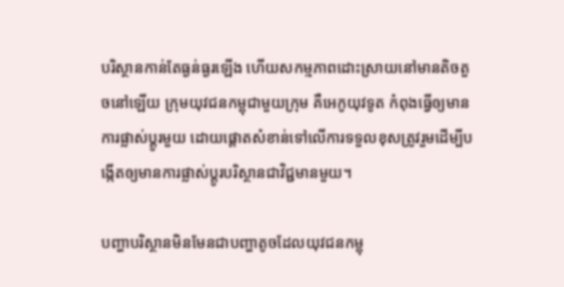បរិស្ថានកាន់តែធ្ងន់ធ្ងរឡើង ហើយសកម្មភាពដោះស្រាយនៅមានតិចតួចនៅឡើយ ក្រុមយុវជនកម្ពុជាមួយក្រុម គឺអេកូយុវទូត កំពុងធ្វើឲ្យមានការផ្លាស់ប្តូរមួយ ដោយផ្តោតសំខាន់ទៅលើការទទួលខុសត្រូវរួមដើម្បីបង្កើតឲ្យមានការផ្លាស់ប្តូរបរិស្ថានជាវិជ្ជមានមួយ។

បញ្ហាបរិស្ថានមិនមែនជាបញ្ហាតូចដែលយុវជនកម្ពុ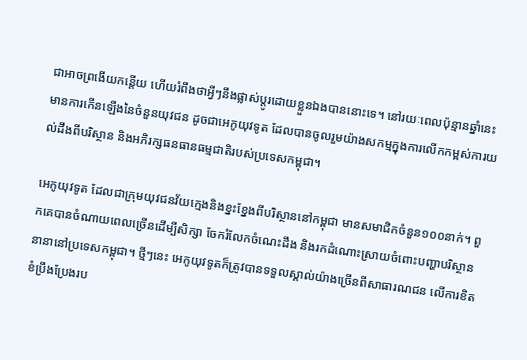ជាអាចព្រងើយកន្តើយ ហើយរំពឹងថាអ្វីៗនឹងផ្លាស់ប្តូរដោយខ្លួនឯងបាននោះទេ។ នៅរយៈពេលប៉ុន្មានឆ្នាំនេះ មានការកើនឡើងនៃចំនួនយុវជន ដូចជាអេកូយុវទូត ដែលបានចូលរួមយ៉ាងសកម្មក្នុងការលើកកម្ពស់ការយល់ដឹងពីបរិស្ថាន និងអភិរក្សធនធានធម្មជាតិរបស់ប្រទេសកម្ពុជា។

អេកូយុវទូត ដែលជាក្រុមយុវជនវ័យក្មេងនិងខ្នះខ្នែងពីបរិស្ថាននៅកម្ពុជា មានសមាជិកចំនួន១០០នាក់។ ពួកគេបានចំណាយពេលច្រើនដើម្បីសិក្សា ចែករំលែកចំណេះដឹង និងរកដំណោះស្រាយចំពោះបញ្ហាបរិស្ថាននានានៅប្រទេសកម្ពុជា។ ថ្មីៗនេះ អេកូយុវទូតក៏ត្រូវបានទទួលស្គាល់យ៉ាងច្រើនពីសាធារណជន លើការខិតខំប្រឹងប្រែងរប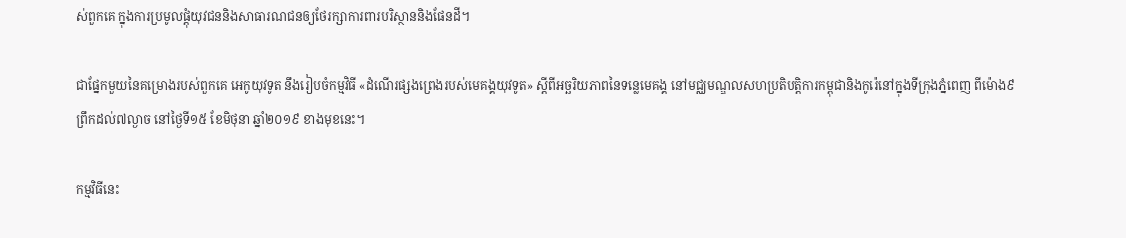ស់ពួកគេ ក្នុងការប្រមូលផ្តុំយុវជននិងសាធារណជនឲ្យថែរក្សាការពារបរិស្ថាននិងផែនដី។

ជាផ្នែកមួយនៃគម្រោងរបស់ពួកគេ អេកូយុវទូត នឹងរៀបចំកម្មវិធី «ដំណើរផ្សងព្រេងរបស់មេគង្គយុវទូត» ស្តីពីអច្ឆរិយភាពនៃទន្លេមេគង្គ នៅមជ្ឈមណ្ឌលសហប្រតិបត្តិការកម្ពុជានិងកូរ៉េនៅក្នុងទីក្រុងភ្នំពេញ ពីម៉ោង៩ព្រឹកដល់៧ល្ងាច នៅថ្ងៃទី១៥ ខែមិថុនា ឆ្នាំ២០១៩ ខាងមុខនេះ។

កម្មវិធីនេះ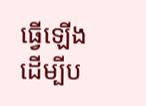ធ្វើឡើង ដើម្បីប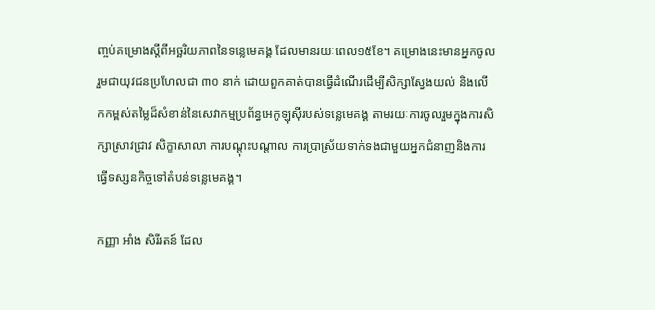ញ្ចប់គម្រោងស្តីពីអច្ឆរិយភាពនៃទន្លេមេគង្គ ដែលមានរយៈពេល១៥ខែ។ គម្រោងនេះមានអ្នកចូលរួមជាយុវជនប្រហែលជា ៣០ នាក់ ដោយពួកគាត់បានធ្វើដំណើរដើម្បីសិក្សាស្វែងយល់ និងលើកកម្ពស់តម្លៃដ៏សំខាន់នៃសេវាកម្មប្រព័ន្ធអេកូឡុស៊ីរបស់ទន្លេមេគង្គ តាមរយៈការចូលរួមក្នុងការសិក្សាស្រាវជ្រាវ សិក្ខាសាលា ការបណ្តុះបណ្តាល ការប្រាស្រ័យទាក់ទងជាមួយអ្នកជំនាញនិងការធ្វើទស្សនកិច្ចទៅតំបន់ទន្លេមេគង្គ។

កញ្ញា អាំង សិរីរតន៍ ដែល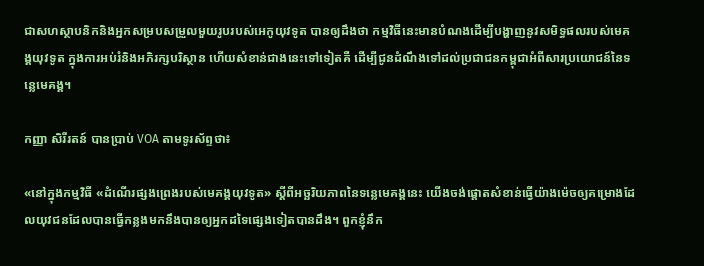ជាសហស្ថាបនិកនិងអ្នកសម្របសម្រួលមួយរូបរបស់អេកូយុវទូត បានឲ្យដឹងថា កម្មវិធីនេះមានបំណងដើម្បីបង្ហាញនូវសមិទ្ធផលរបស់មេគង្គយុវទូត ក្នុងការអប់រំនិងអភិរក្សបរិស្ថាន ហើយសំខាន់ជាងនេះទៅទៀតគឺ ដើម្បីជូនដំណឹងទៅដល់ប្រជាជនកម្ពុជាអំពីសារប្រយោជន៍នៃទន្លេមេគង្គ។

កញ្ញា សិរីរតន៍ បានប្រាប់ VOA តាមទូរស័ព្ទថា៖

«នៅក្នុងកម្មវិធី «ដំណើរផ្សងព្រេងរបស់មេគង្គយុវទូត» ស្តីពីអច្ឆរិយភាពនៃទន្លេមេគង្គនេះ យើងចង់ផ្តោតសំខាន់ធ្វើយ៉ាងម៉េចឲ្យគម្រោងដែលយុវជនដែលបានធ្វើកន្លងមកនឹងបានឲ្យអ្នកដទៃផ្សេងទៀតបានដឹង។ ពួកខ្ញុំនឹក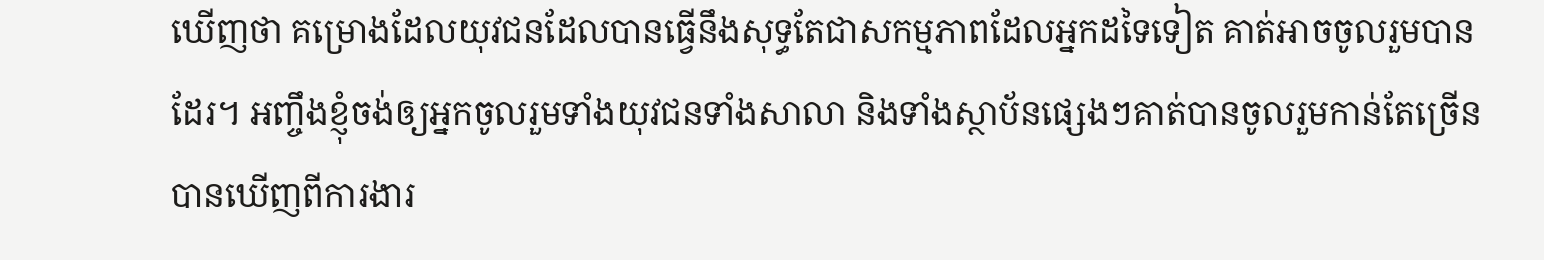ឃើញថា គម្រោងដែលយុវជនដែលបានធ្វើនឹងសុទ្ធតែជាសកម្មភាពដែលអ្នកដទៃទៀត គាត់អាចចូលរួមបានដែរ។ អញ្ចឹងខ្ញុំចង់ឲ្យអ្នកចូលរួមទាំងយុវជនទាំងសាលា និងទាំងស្ថាប័នផ្សេងៗគាត់បានចូលរួមកាន់តែច្រើនបានឃើញពីការងារ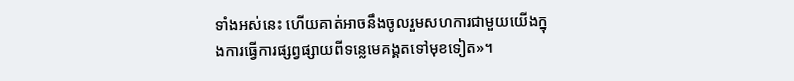ទាំងអស់នេះ ហើយគាត់អាចនឹងចូលរួមសហការជាមួយយើងក្នុងការធ្វើការផ្សព្វផ្សាយពីទន្លេមេគង្គតទៅមុខទៀត»។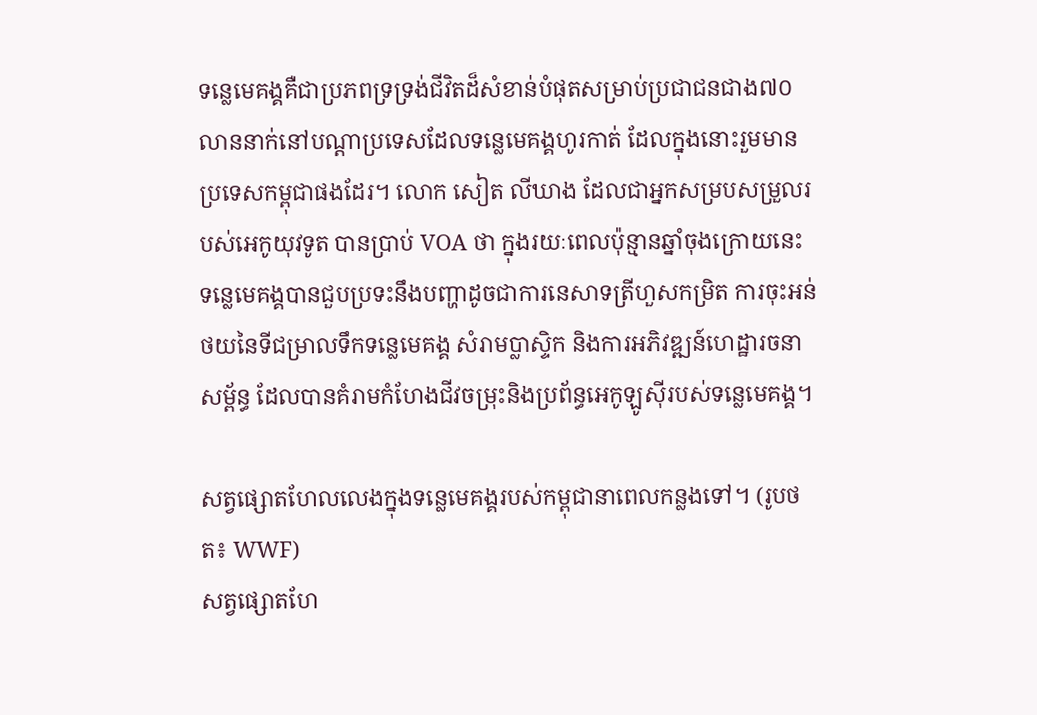ទន្លេមេគង្គគឺជាប្រភពទ្រទ្រង់ជីវិតដ៏សំខាន់បំផុតសម្រាប់ប្រជាជនជាង៧០លាននាក់នៅបណ្តាប្រទេសដែលទន្លេមេគង្គហូរកាត់ ដែលក្នុងនោះរួមមានប្រទេសកម្ពុជាផងដែរ។ លោក សៀត លីឃាង ដែលជាអ្នកសម្របសម្រួលរបស់អេកូយុវទូត បានប្រាប់ VOA ថា ក្នុងរយៈពេលប៉ុន្មានឆ្នាំចុងក្រោយនេះ ទន្លេមេគង្គបានជួបប្រទះនឹងបញ្ហាដូចជាការនេសាទត្រីហួសកម្រិត ការចុះអន់ថយនៃទីជម្រាលទឹកទន្លេមេគង្គ សំរាមប្លាស្ទិក និងការអភិវឌ្ឍន៍ហេដ្ឋារចនាសម្ព័ន្ធ ដែលបានគំរាមកំហែងជីវចម្រុះនិងប្រព័ន្ធអេកូឡូស៊ីរបស់ទន្លេមេគង្គ។

សត្វផ្សោតហែលលេងក្នុងទន្លេមេគង្គរបស់កម្ពុជានាពេលកន្លងទៅ។ (រូបថត៖ WWF)
សត្វផ្សោតហែ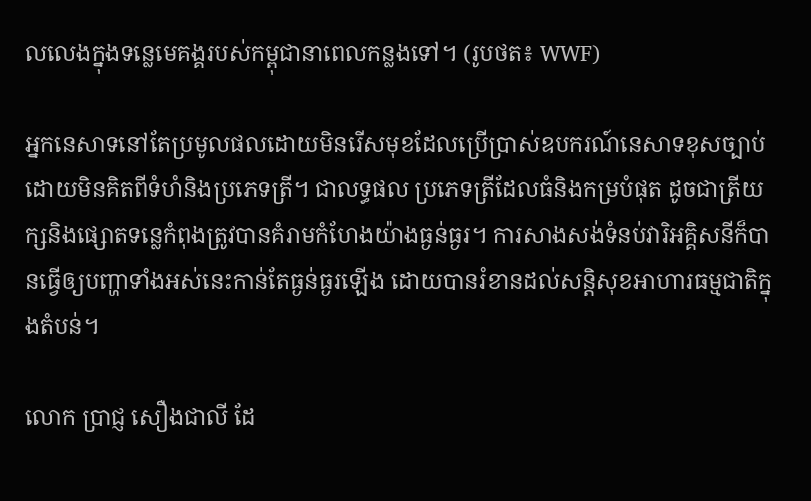លលេងក្នុងទន្លេមេគង្គរបស់កម្ពុជានាពេលកន្លងទៅ។ (រូបថត៖ WWF)

អ្នកនេសាទនៅតែប្រមូលផលដោយមិនរើសមុខដែលប្រើប្រាស់ឧបករណ៍នេសាទខុសច្បាប់ដោយមិនគិតពីទំហំនិងប្រភេទត្រី។ ជាលទ្ធផល ប្រភេទត្រីដែលធំនិងកម្របំផុត ដូចជាត្រីយក្សនិងផ្សោតទន្លេកំពុងត្រូវបានគំរាមកំហែងយ៉ាងធ្ងន់ធ្ងរ។ ការសាងសង់ទំនប់វារិអគ្គិសនីក៏បានធ្វើឲ្យបញ្ហាទាំងអស់នេះកាន់តែធ្ងន់ធ្ងរឡើង ដោយបានរំខានដល់សន្តិសុខអាហារធម្មជាតិក្នុងតំបន់។

លោក ប្រាជ្ញ សឿងជាលី ដែ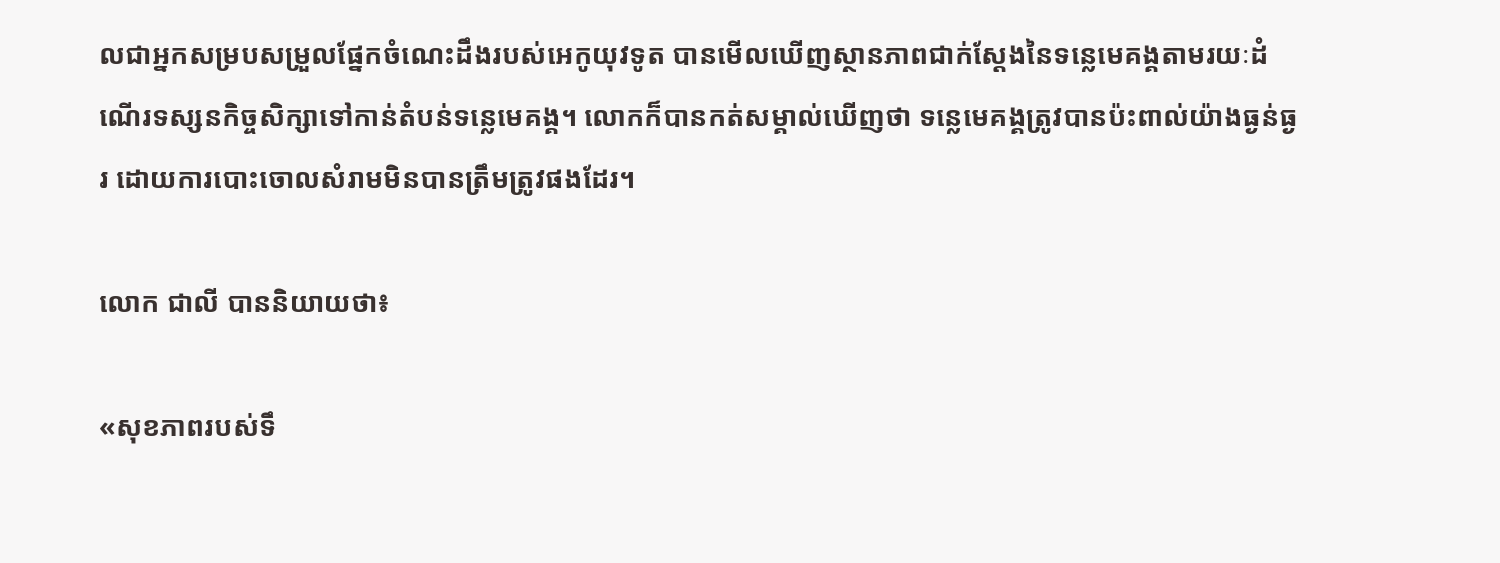លជាអ្នកសម្របសម្រួលផ្នែកចំណេះដឹងរបស់អេកូយុវទូត បានមើលឃើញស្ថានភាពជាក់ស្តែងនៃទន្លេមេគង្គតាមរយៈដំណើរទស្សនកិច្ចសិក្សាទៅកាន់តំបន់ទន្លេមេគង្គ។ លោកក៏បានកត់សម្គាល់ឃើញថា ទន្លេមេគង្គត្រូវបានប៉ះពាល់យ៉ាងធ្ងន់ធ្ងរ ដោយការបោះចោលសំរាមមិនបានត្រឹមត្រូវផងដែរ។

លោក ជាលី បាននិយាយថា៖

«សុខភាពរបស់ទឹ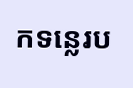កទន្លេរប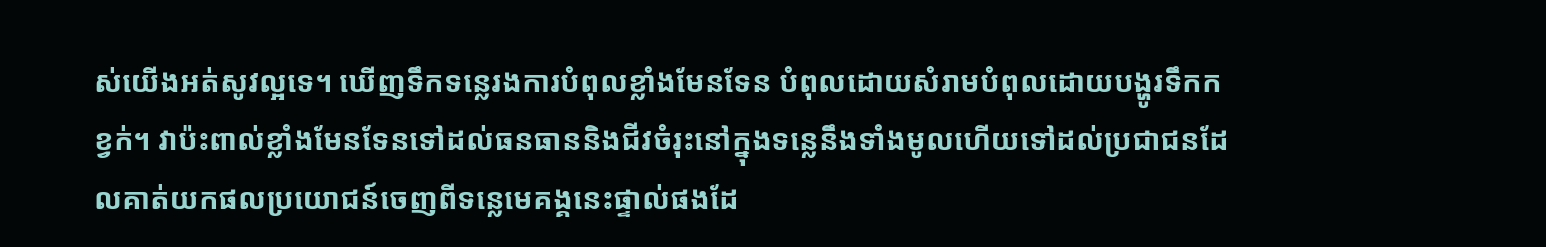ស់យើងអត់សូវល្អទេ។ ឃើញទឹកទន្លេរងការបំពុលខ្លាំងមែនទែន បំពុលដោយសំរាមបំពុលដោយបង្ហូរទឹកកខ្វក់។ វាប៉ះពាល់ខ្លាំងមែនទែនទៅដល់ធនធាននិងជីវចំរុះនៅក្នុងទន្លេនឹងទាំងមូលហើយទៅដល់ប្រជាជនដែលគាត់យកផលប្រយោជន៍ចេញពីទន្លេមេគង្គនេះផ្ទាល់ផងដែ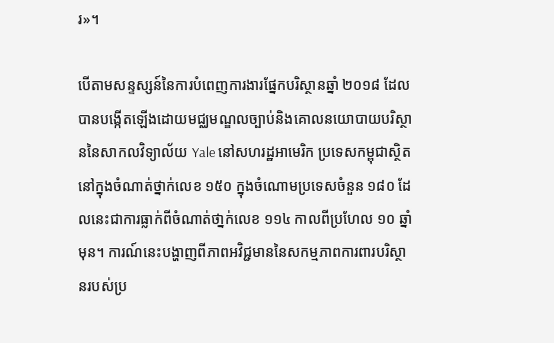រ»។

បើតាមសន្ទស្សន៍នៃការបំពេញការងារផ្នែកបរិស្ថានឆ្នាំ ២០១៨ ដែលបានបង្កើតឡើងដោយមជ្ឈមណ្ឌលច្បាប់និងគោលនយោបាយបរិស្ថាននៃសាកលវិទ្យាល័យ Yale នៅសហរដ្ឋអាមេរិក ប្រទេសកម្ពុជាស្ថិតនៅក្នុងចំណាត់ថ្នាក់លេខ ១៥០ ក្នុងចំណោមប្រទេសចំនួន ១៨០ ដែលនេះជាការធ្លាក់ពីចំណាត់ថា្នក់លេខ ១១៤ កាលពីប្រហែល ១០ ឆ្នាំមុន។ ការណ៍នេះបង្ហាញពីភាពអវិជ្ជមាននៃសកម្មភាពការពារបរិស្ថានរបស់ប្រ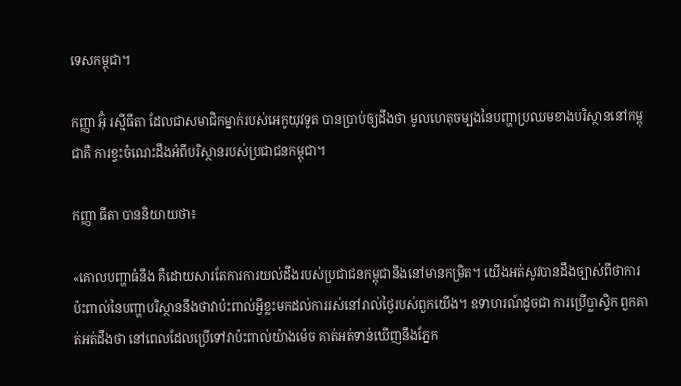ទេសកម្ពុជា។

កញ្ញា អ៊ុំ រស្មីធីតា ដែលជាសមាជិកម្នាក់របស់អេកូយុវទូត បានប្រាប់ឲ្យដឹងថា មូលហេតុចម្បងនៃបញ្ហាប្រឈមខាងបរិស្ថាននៅកម្ពុជាគឺ ការខ្វះចំណេះដឹងអំពីបរិស្ថានរបស់ប្រជាជនកម្ពុជា។

កញ្ញា ធីតា បាននិយាយថា៖

«គោលបញ្ហាធំនឹង គឺដោយសារតែការការយល់ដឹងរបស់ប្រជាជនកម្ពុជានឹងនៅមានកម្រិត។ យើងអត់សូវបានដឹងច្បាស់ពីថាការប៉ះពាល់នៃបញ្ហាបរិស្ថាននឹងថាវាប៉ះពាល់អ្វីខ្លះមកដល់ការរស់នៅរាល់ថ្ងៃរបស់ពួកយើង។ ឧទាហរណ៍ដូចជា ការប្រើប្លាស្ទិក ពួកគាត់អត់ដឹងថា នៅពេលដែលប្រើទៅវាប៉ះពាល់យ៉ាងម៉េច គាត់អត់ទាន់ឃើញនឹងភ្នែក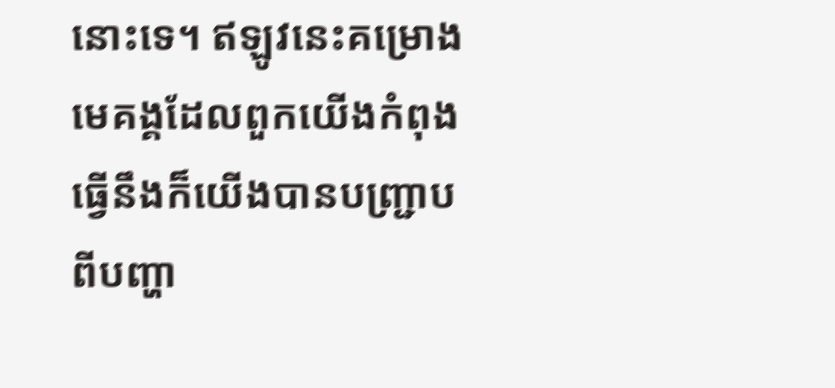នោះទេ។ ឥឡូវនេះគម្រោងមេគង្គដែលពួកយើងកំពុងធ្វើនឹងក៏យើងបានបញ្ជ្រាបពីបញ្ហា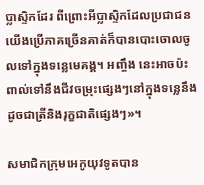ប្លាស្ទិកដែរ ពីព្រោះអីប្លាស្ទិកដែលប្រជាជនយើងប្រើភាគច្រើនគាត់ក៏បានបោះចោលចូលទៅក្នុងទន្លេមេគង្គ។ អញ្ចឹង នេះអាចប៉ះពាល់ទៅនឹងជីវចម្រុះផ្សេងៗនៅក្នុងទន្លេនឹងដូចជាត្រីនិងរុក្ខជាតិផ្សេងៗ»។

សមាជិកក្រុមអេកូយុវទូតបាន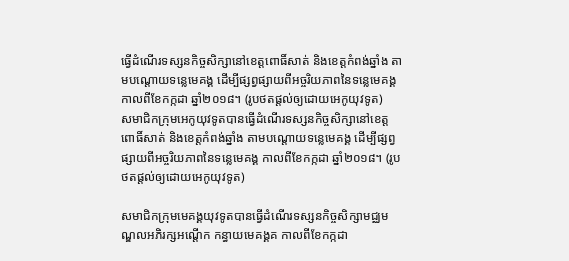ធ្វើដំណើរទស្សនកិច្ចសិក្សានៅខេត្តពោធិ៍សាត់ និងខេត្តកំពង់ឆ្នាំង តាមបណ្តោយទន្លេមេគង្គ ដើម្បីផ្សព្វផ្សាយពីអច្ចរិយភាពនៃទន្លេមេគង្គ កាលពីខែកក្កដា ឆ្នាំ២០១៨។ (រូបថតផ្តល់ឲ្យដោយអេកូយុវទូត)
សមាជិកក្រុមអេកូយុវទូតបានធ្វើដំណើរទស្សនកិច្ចសិក្សានៅខេត្តពោធិ៍សាត់ និងខេត្តកំពង់ឆ្នាំង តាមបណ្តោយទន្លេមេគង្គ ដើម្បីផ្សព្វផ្សាយពីអច្ចរិយភាពនៃទន្លេមេគង្គ កាលពីខែកក្កដា ឆ្នាំ២០១៨។ (រូបថតផ្តល់ឲ្យដោយអេកូយុវទូត)

សមាជិកក្រុមមេគង្គយុវទូតបានធ្វើដំណើរទស្សនកិច្ចសិក្សាមជ្ឈមណ្ឌលអភិរក្សអណ្ដើក កន្ធាយមេគង្គគ កាលពីខែកក្កដា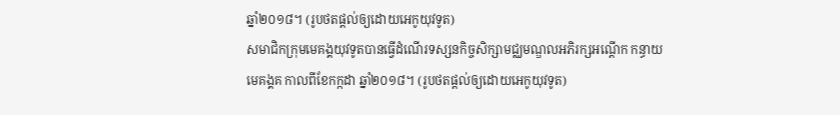ឆ្នាំ២០១៨។ (រូបថតផ្តល់ឲ្យដោយអេកូយុវទូត)
សមាជិកក្រុមមេគង្គយុវទូតបានធ្វើដំណើរទស្សនកិច្ចសិក្សាមជ្ឈមណ្ឌលអភិរក្សអណ្ដើក កន្ធាយមេគង្គគ កាលពីខែកក្កដា ឆ្នាំ២០១៨។ (រូបថតផ្តល់ឲ្យដោយអេកូយុវទូត)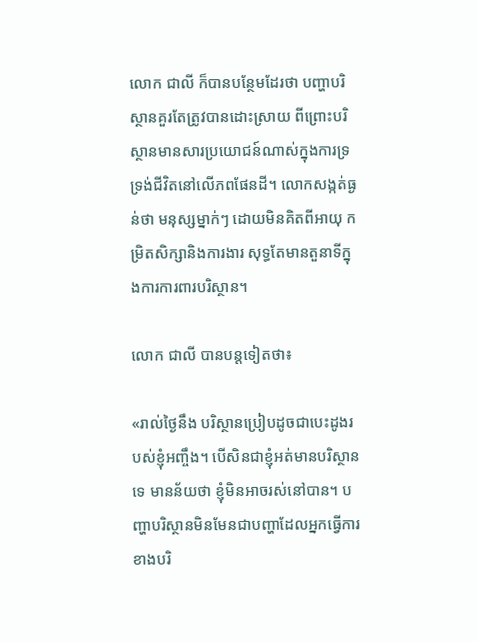លោក ជាលី ក៏បានបន្ថែមដែរថា បញ្ហាបរិស្ថានគួរតែត្រូវបានដោះស្រាយ ពីព្រោះបរិស្ថានមានសារប្រយោជន៍ណាស់ក្នុងការទ្រទ្រង់ជីវិតនៅលើភពផែនដី។ លោកសង្កត់ធ្ងន់ថា មនុស្សម្នាក់ៗ ដោយមិនគិតពីអាយុ កម្រិតសិក្សានិងការងារ សុទ្ធតែមានតួនាទីក្នុងការការពារបរិស្ថាន។

លោក ជាលី បានបន្តទៀតថា៖

«រាល់ថ្ងៃនឹង បរិស្ថានប្រៀបដូចជាបេះដូងរបស់ខ្ញុំអញ្ចឹង។ បើសិនជាខ្ញុំអត់មានបរិស្ថានទេ មានន័យថា ខ្ញុំមិនអាចរស់នៅបាន។ បញ្ហាបរិស្ថានមិនមែនជាបញ្ហាដែលអ្នកធ្វើការខាងបរិ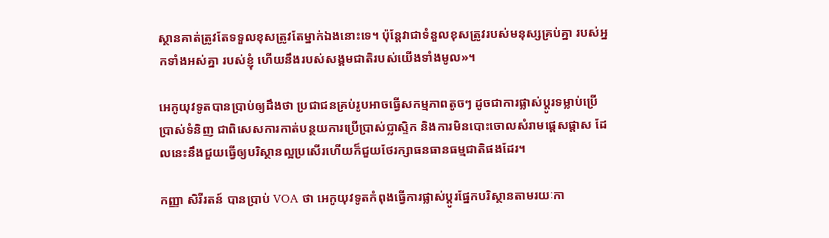ស្ថានគាត់ត្រូវតែទទួលខុសត្រូវតែម្នាក់ឯងនោះទេ។ ប៉ុន្តែវាជាទំនួលខុសត្រូវរបស់មនុស្សគ្រប់គ្នា របស់អ្នកទាំងអស់គ្នា របស់ខ្ញុំ ហើយនឹងរបស់សង្គមជាតិរបស់យើងទាំងមូល»។

អេកូយុវទូតបានប្រាប់ឲ្យដឹងថា ប្រជាជនគ្រប់រូបអាចធ្វើសកម្មភាពតូចៗ ដូចជាការផ្លាស់ប្តូរទម្លាប់ប្រើប្រាស់ទំនិញ ជាពិសេសការកាត់បន្ថយការប្រើប្រាស់ប្លាស្ទិក និងការមិនបោះចោលសំរាមផ្តេសផ្តាស ដែលនេះនឹងជួយធ្វើឲ្យបរិស្ថានល្អប្រសើរហើយក៏ជួយថែរក្សាធនធានធម្មជាតិផងដែរ។

កញ្ញា សិរីរតន៍ បានប្រាប់ VOA ថា អេកូយុវទូតកំពុងធ្វើការផ្លាស់ប្តូរផ្នែកបរិស្ថានតាមរយៈកា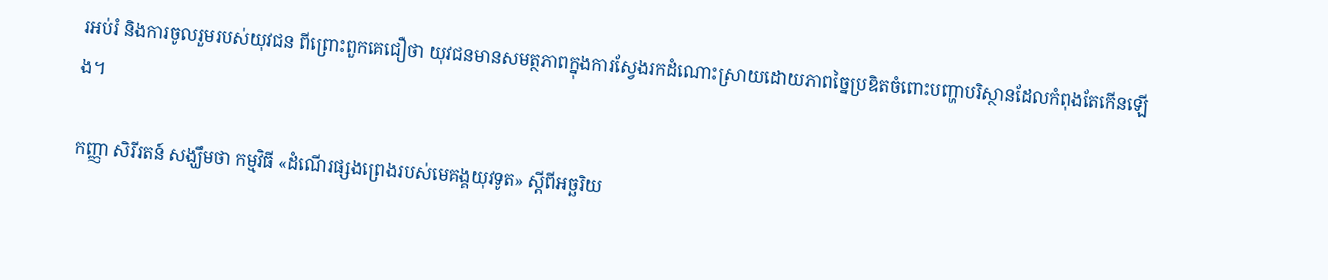រអប់រំ និងការចូលរួមរបស់យុវជន ពីព្រោះពួកគេជឿថា យុវជនមានសមត្ថភាពក្នុងការស្វែងរកដំណោះស្រាយដោយភាពច្នៃប្រឌិតចំពោះបញ្ហាបរិស្ថានដែលកំពុងតែកើនឡើង។

កញ្ញា សិរីរតន៍ សង្ឃឹមថា កម្មវិធី «ដំណើរផ្សងព្រេងរបស់មេគង្គយុវទូត» ស្តីពីអច្ឆរិយ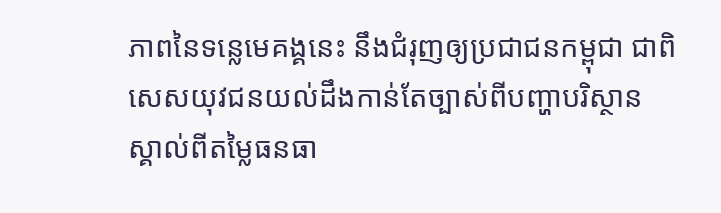ភាពនៃទន្លេមេគង្គនេះ នឹងជំរុញឲ្យប្រជាជនកម្ពុជា ជាពិសេសយុវជនយល់ដឹងកាន់តែច្បាស់ពីបញ្ហាបរិស្ថាន ស្គាល់ពីតម្លៃធនធា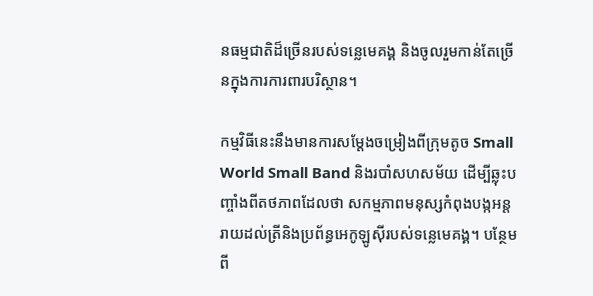នធម្មជាតិដ៏ច្រើនរបស់ទន្លេមេគង្គ និងចូលរួមកាន់តែច្រើនក្នុងការការពារបរិស្ថាន។

កម្មវិធីនេះនឹងមានការសម្តែងចម្រៀងពីក្រុមតូច Small World Small Band និងរបាំសហសម័យ ដើម្បីឆ្លុះបញ្ចាំងពីតថភាពដែលថា សកម្មភាពមនុស្សកំពុងបង្កអន្តរាយដល់ត្រីនិងប្រព័ន្ធអេកូឡូស៊ីរបស់ទន្លេមេគង្គ។ បន្ថែមពី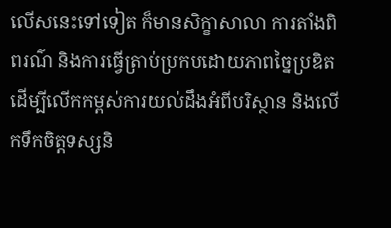លើសនេះទៅទៀត ក៏មានសិក្ខាសាលា ការតាំងពិពរណ៌ និងការធ្វើត្រាប់ប្រកបដោយភាពច្នៃប្រឌិតដើម្បីលើកកម្ពស់ការយល់ដឹងអំពីបរិស្ថាន និងលើកទឹកចិត្តទស្សនិ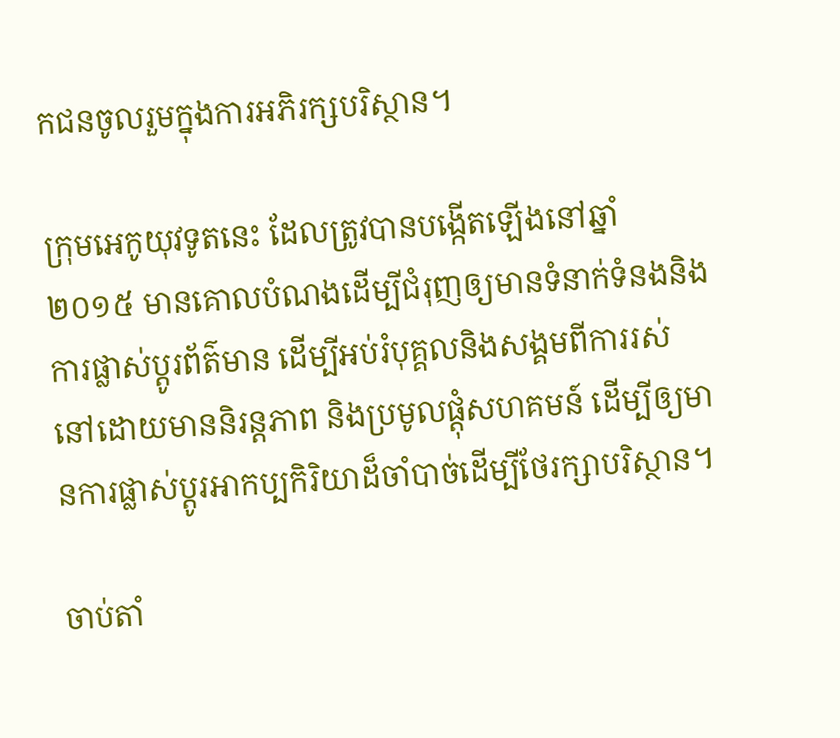កជនចូលរួមក្នុងការអភិរក្សបរិស្ថាន។

ក្រុមអេកូយុវទូតនេះ ដែលត្រូវបានបង្កើតឡើងនៅឆ្នាំ ២០១៥ មានគោលបំណងដើម្បីជំរុញឲ្យមានទំនាក់ទំនងនិងការផ្លាស់ប្តូរព័ត៌មាន ដើម្បីអប់រំបុគ្គលនិងសង្គមពីការរស់នៅដោយមាននិរន្តភាព និងប្រមូលផ្តុំសហគមន៍ ដើម្បីឲ្យមានការផ្លាស់ប្តូរអាកប្បកិរិយាដ៏ចាំបាច់ដើម្បីថែរក្សាបរិស្ថាន។

ចាប់តាំ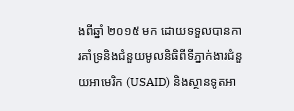ងពីឆ្នាំ ២០១៥ មក ដោយទទួលបានការគាំទ្រនិងជំនួយមូលនិធិពីទីភ្នាក់ងារជំនួយអាមេរិក (USAID) និងស្ថានទូតអា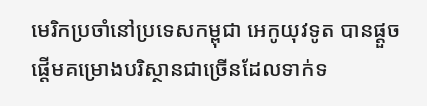មេរិកប្រចាំនៅប្រទេសកម្ពុជា អេកូយុវទូត បានផ្តួចផ្តើមគម្រោងបរិស្ថានជាច្រើនដែលទាក់ទ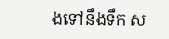ងទៅនឹងទឹក ស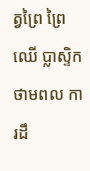ត្វព្រៃ ព្រៃឈើ ប្លាស្ទិក ថាមពល ការដឹ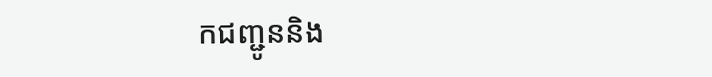កជញ្ជូននិង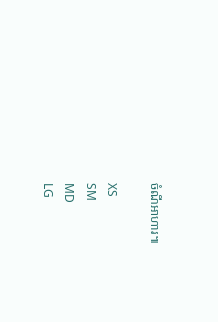ចំណីអាហារ៕

XS
SM
MD
LG